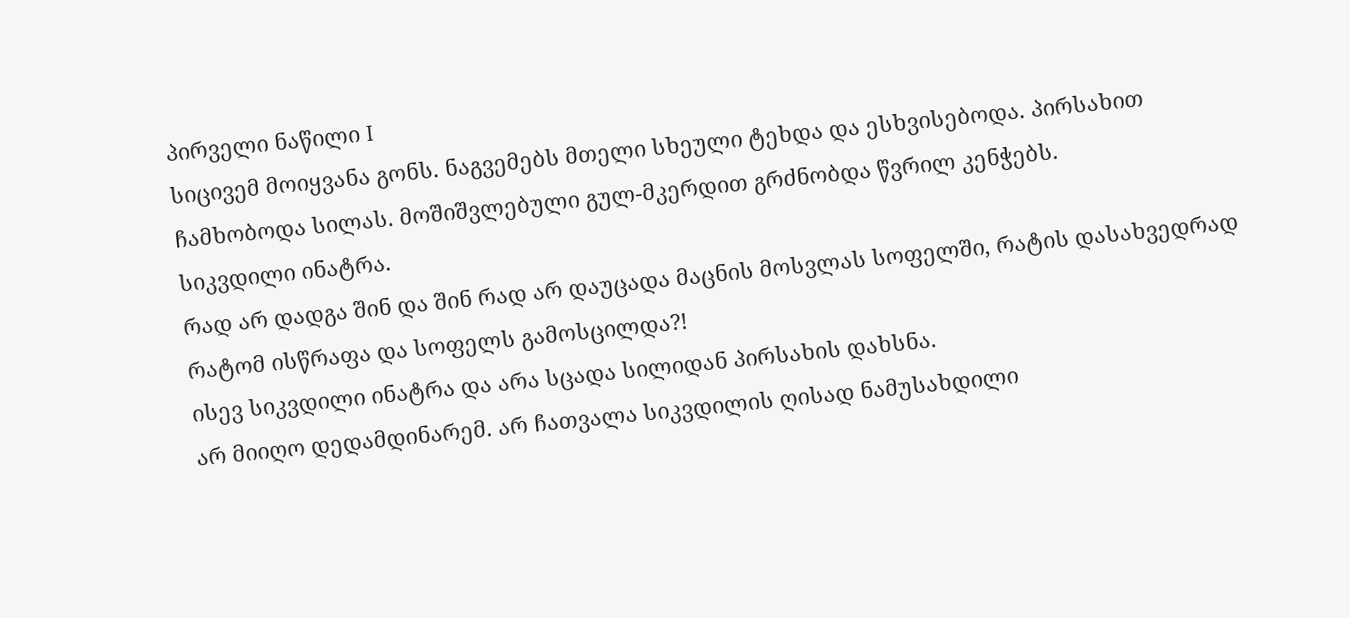პირველი ნაწილი I
სიცივემ მოიყვანა გონს. ნაგვემებს მთელი სხეული ტეხდა და ესხვისებოდა. პირსახით ჩამხობოდა სილას. მოშიშვლებული გულ-მკერდით გრძნობდა წვრილ კენჭებს.
სიკვდილი ინატრა.
რად არ დადგა შინ და შინ რად არ დაუცადა მაცნის მოსვლას სოფელში, რატის დასახვედრად რატომ ისწრაფა და სოფელს გამოსცილდა?!
ისევ სიკვდილი ინატრა და არა სცადა სილიდან პირსახის დახსნა.
არ მიიღო დედამდინარემ. არ ჩათვალა სიკვდილის ღისად ნამუსახდილი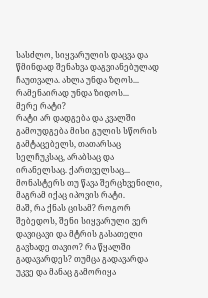სასძლო, სიყვარულის დაცვა და წმინდად შენახვა დაგვიანებულად ჩაუთვალა. ახლა უნდა ზღოს... რამენაირად უნდა ზიდოს...
მერე რატი?
რატი არ დადგება და კვალში გამოუდგება მისი გულის სწორის გამტაცებელს, თათარსაც სელჩუკსაც, არაბსაც და ირანელსაც. ქართველსაც...
მონასტერს თუ წავა შერცხვენილი, მაგრამ იქაც იპოვის რატი.
მაშ, რა ქნას ცისამ? როგორ შებედოს, შენი სიყვარული ვერ დავიცავი და მტრის გასათელი გავხადე თავიო? რა წყალში გადავარდეს? თუმცა გადავარდა უკვე და მანაც გამორიყა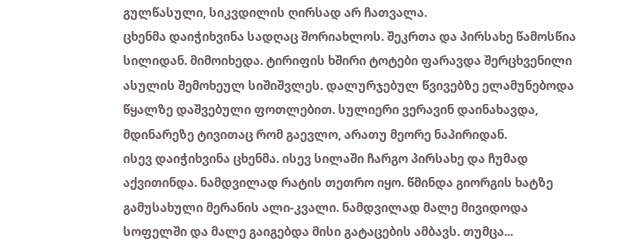გულწასული, სიკვდილის ღირსად არ ჩათვალა.
ცხენმა დაიჭიხვინა სადღაც შორიახლოს. შეკრთა და პირსახე წამოსწია სილიდან. მიმოიხედა. ტირიფის ხშირი ტოტები ფარავდა შერცხვენილი ასულის შემოხეულ სიშიშვლეს. დალურჯებულ წვივებზე ელამუნებოდა წყალზე დაშვებული ფოთლებით. სულიერი ვერავინ დაინახავდა, მდინარეზე ტივითაც რომ გაევლო, არათუ მეორე ნაპირიდან.
ისევ დაიჭიხვინა ცხენმა. ისევ სილაში ჩარგო პირსახე და ჩუმად აქვითინდა. ნამდვილად რატის თეთრო იყო. წმინდა გიორგის ხატზე გამუსახული მერანის ალი-კვალი. ნამდვილად მალე მივიდოდა სოფელში და მალე გაიგებდა მისი გატაცების ამბავს. თუმცა...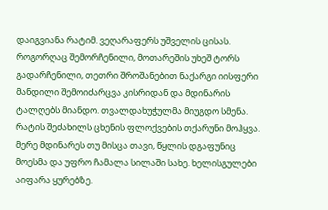დაიგვიანა რატიმ. ვეღარაფერს უშველის ცისას.
როგორღაც შემორჩენილი, მოთარეშის უხეშ ტორს გადარჩენილი, თეთრი შროშანებით ნაქარგი იისფერი მანდილი შემოიძარცვა კისრიდან და მდინარის ტალღებს მიანდო. თვალდახუჭულმა მიუგდო სმენა.
რატის შეძახილს ცხენის ფლოქვების თქარუნი მოჰყვა. მერე მდინარეს თუ მისცა თავი, წყლის დგაფუნიც მოესმა და უფრო ჩამალა სილაში სახე. ხელისგულები აიფარა ყურებზე.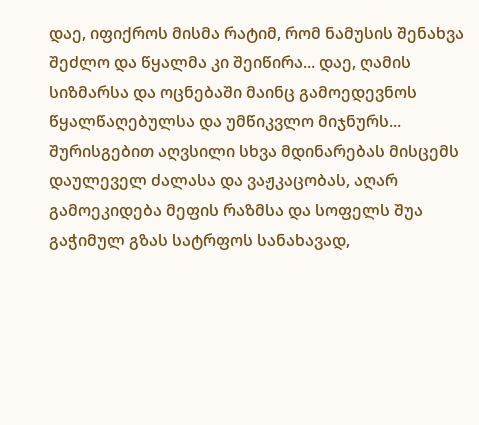დაე, იფიქროს მისმა რატიმ, რომ ნამუსის შენახვა შეძლო და წყალმა კი შეიწირა... დაე, ღამის სიზმარსა და ოცნებაში მაინც გამოედევნოს წყალწაღებულსა და უმწიკვლო მიჯნურს... შურისგებით აღვსილი სხვა მდინარებას მისცემს დაულეველ ძალასა და ვაჟკაცობას, აღარ გამოეკიდება მეფის რაზმსა და სოფელს შუა გაჭიმულ გზას სატრფოს სანახავად,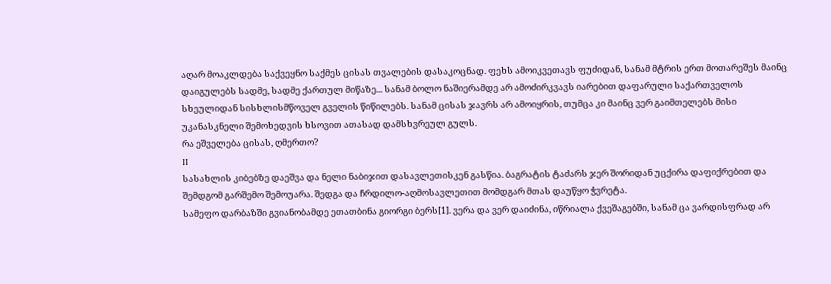აღარ მოაკლდება საქვეყნო საქმეს ცისას თვალების დასაკოცნად. ფეხს ამოიკვეთავს ფუძიდან, სანამ მტრის ერთ მოთარეშეს მაინც დაიგულებს სადმე, სადმე ქართულ მიწაზე... სანამ ბოლო ნაშიერამდე არ ამოძირკვავს იარებით დაფარული საქართველოს სხეულიდან სისხლისმწოველ გველის წიწილებს. სანამ ცისას ჯავრს არ ამოიყრის, თუმცა კი მაინც ვერ გაიმთელებს მისი უკანასკნელი შემოხედვის ხსოვით ათასად დამსხვრეულ გულს.
რა ეშველება ცისას, ღმერთო?
II
სასახლის კიბებზე დაეშვა და ნელი ნაბიჯით დასავლეთისკენ გასწია. ბაგრატის ტაძარს ჯერ შორიდან უცქირა დაფიქრებით და შემდგომ გარშემო შემოუარა. შედგა და ჩრდილო-აღმოსავლეთით მომდგარ მთას დაუწყო ჭვრეტა.
სამეფო დარბაზში გვიანობამდე ეთათბინა გიორგი ბერს[1]. ვერა და ვერ დაიძინა, იწრიალა ქვეშაგებში, სანამ ცა ვარდისფრად არ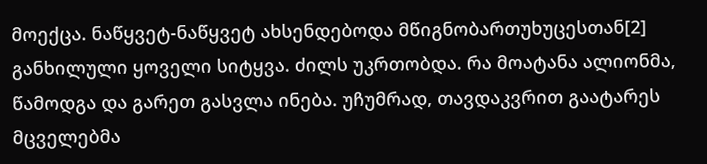მოექცა. ნაწყვეტ-ნაწყვეტ ახსენდებოდა მწიგნობართუხუცესთან[2] განხილული ყოველი სიტყვა. ძილს უკრთობდა. რა მოატანა ალიონმა, წამოდგა და გარეთ გასვლა ინება. უჩუმრად, თავდაკვრით გაატარეს მცველებმა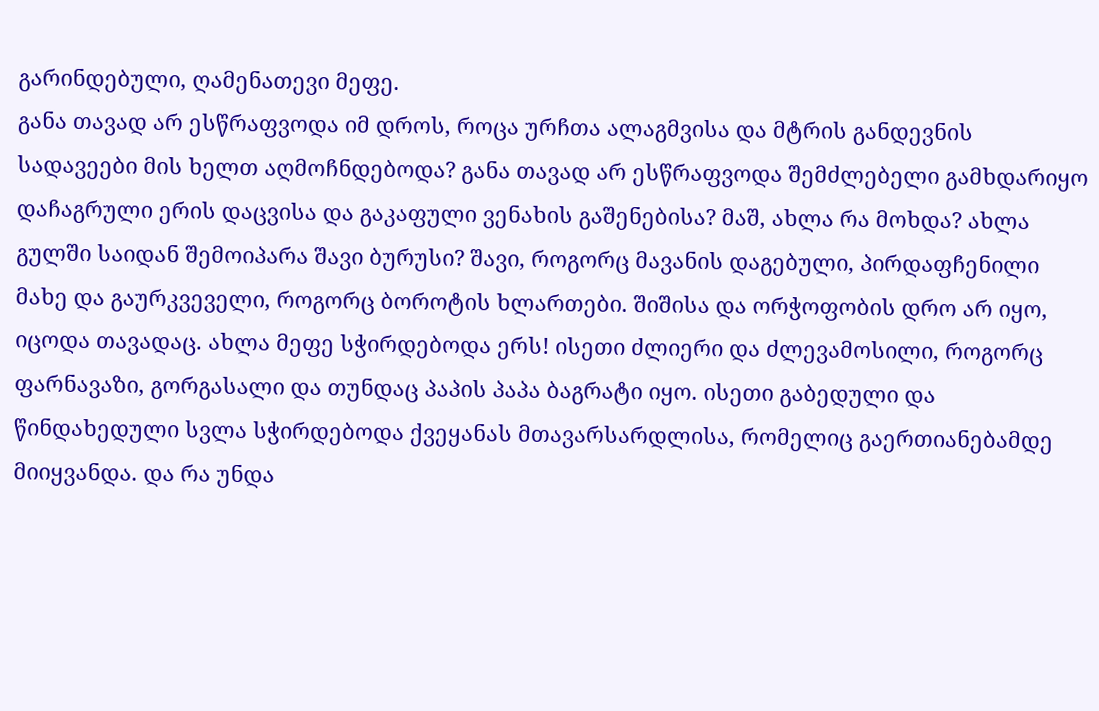გარინდებული, ღამენათევი მეფე.
განა თავად არ ესწრაფვოდა იმ დროს, როცა ურჩთა ალაგმვისა და მტრის განდევნის სადავეები მის ხელთ აღმოჩნდებოდა? განა თავად არ ესწრაფვოდა შემძლებელი გამხდარიყო დაჩაგრული ერის დაცვისა და გაკაფული ვენახის გაშენებისა? მაშ, ახლა რა მოხდა? ახლა გულში საიდან შემოიპარა შავი ბურუსი? შავი, როგორც მავანის დაგებული, პირდაფჩენილი მახე და გაურკვეველი, როგორც ბოროტის ხლართები. შიშისა და ორჭოფობის დრო არ იყო, იცოდა თავადაც. ახლა მეფე სჭირდებოდა ერს! ისეთი ძლიერი და ძლევამოსილი, როგორც ფარნავაზი, გორგასალი და თუნდაც პაპის პაპა ბაგრატი იყო. ისეთი გაბედული და წინდახედული სვლა სჭირდებოდა ქვეყანას მთავარსარდლისა, რომელიც გაერთიანებამდე მიიყვანდა. და რა უნდა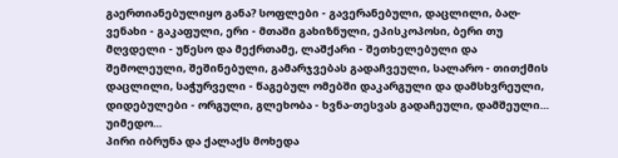გაერთიანებულიყო განა? სოფლები - გავერანებული, დაცლილი, ბაღ-ვენახი - გაკაფული, ერი - მთაში გახიზნული, ეპისკოპოსი, ბერი თუ მღვდელი - უწესო და მექრთამე, ლაშქარი - შეთხელებული და შემოლეული, შეშინებული, გამარჯვებას გადაჩვეული, სალარო - თითქმის დაცლილი, საჭურველი - წაგებულ ომებში დაკარგული და დამსხვრეული, დიდებულები - ორგული, გლეხობა - ხვნა-თესვას გადაჩეული, დამშეული... უიმედო...
პირი იბრუნა და ქალაქს მოხედა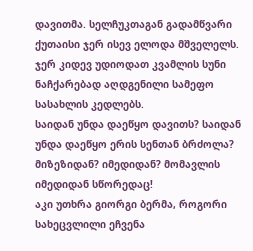დავითმა. სელჩუკთაგან გადამწვარი ქუთაისი ჯერ ისევ ელოდა მშველელს. ჯერ კიდევ უდიოდათ კვამლის სუნი ნაჩქარებად აღდგენილი სამეფო სასახლის კედლებს.
საიდან უნდა დაეწყო დავითს? საიდან უნდა დაეწყო ერის სენთან ბრძოლა? მიზეზიდან? იმედიდან? მომავლის იმედიდან სწორედაც!
აკი უთხრა გიორგი ბერმა, როგორი სახეცვლილი ეჩვენა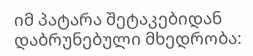იმ პატარა შეტაკებიდან დაბრუნებული მხედრობა: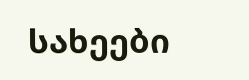სახეები